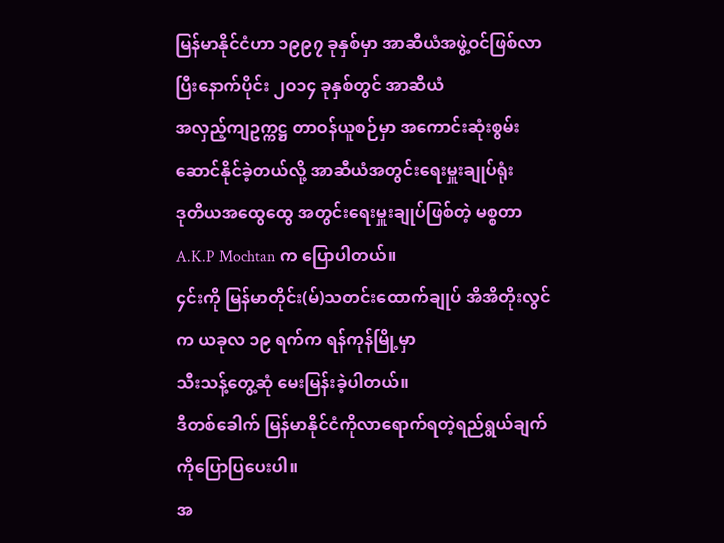မြန်မာနိုင်ငံဟာ ၁၉၉၇ ခုနှစ်မှာ အာဆီယံအဖွဲ့ဝင်ဖြစ်လာပြီးနောက်ပိုင်း ၂ဝ၁၄ ခုနှစ်တွင် အာဆီယံ
အလှည့်ကျဥက္ကဋ္ဌ တာဝန်ယူစဉ်မှာ အကောင်းဆုံးစွမ်းဆောင်နိုင်ခဲ့တယ်လို့ အာဆီယံအတွင်းရေးမှူးချုပ်ရုံး
ဒုတိယအထွေထွေ အတွင်းရေးမှူးချုပ်ဖြစ်တဲ့ မစ္စတာ A.K.P Mochtan က ပြောပါတယ်။
၄င်းကို မြန်မာတိုင်း(မ်)သတင်းထောက်ချုပ် အိအိတိုးလွင်က ယခုလ ၁၉ ရက်က ရန်ကုန်မြို့မှာ
သီးသန့်တွေ့ဆုံ မေးမြန်းခဲ့ပါတယ်။
ဒီတစ်ခေါက် မြန်မာနိုင်ငံကိုလာရောက်ရတဲ့ရည်ရွယ်ချက်ကိုပြောပြပေးပါ။
အ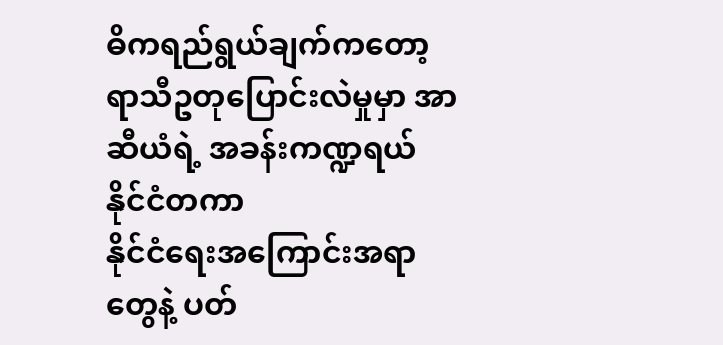ဓိကရည်ရွယ်ချက်ကတော့ ရာသီဥတုပြောင်းလဲမှုမှာ အာဆီယံရဲ့ အခန်းကဏ္ဍရယ် နိုင်ငံတကာ
နိုင်ငံရေးအကြောင်းအရာတွေနဲ့ ပတ်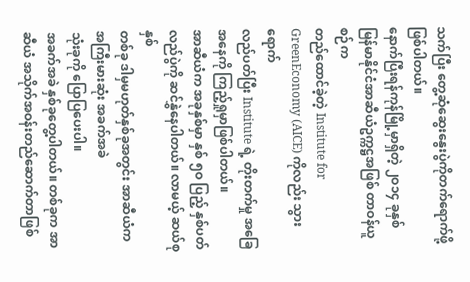သက်ပြီး တွေ့ဆုံဆွေးနွေးပွဲကိုတက်ရောက်ဖို့ ဖြစ်ပါတယ်။
နောက်ပြီးရန်ကုန်မြို့မှာရှိတဲ့ ၂ဝ၁၄ ခုနှစ် မြန်မာနိုင်ငံအာဆီယံဥက္ကဋ္ဌအဖြစ် တာဝန်ယူစဉ်က
တည်ထောင်ခဲ့တဲ့ Institute for GreenEconomy (AICE) ကိုလည်း သွားရောက်
လည်ပတ်ပြီး Institute ရဲ့ တိုးတက်မှု အခြေအနေကို ကြည့်ရှုမှာဖြစ်ပါတယ်။
အာဆီယံက အခုနှစ်မှာ နှစ် ၅ဝ ပြည့် နှစ်ပတ်လည်ပွဲကို ဆင်နွှဲနေပါတယ်။ လာမယ့် ဆယ်စုနှစ်
တစ်ခု ဒါမှမဟုတ်နှစ်ခုအတွင်း အာဆီယံက အကြီးမားဆုံး အခက်အခဲ
သုံးခုကို ပြောပြပေးပါ။
အခက်အခဲ နှစ်ခုတွေ့ပါတယ်။ တစ်ခုက အာဆီယံ အသိုက်အဝန်းတည်ဆောက်တာဖြစ်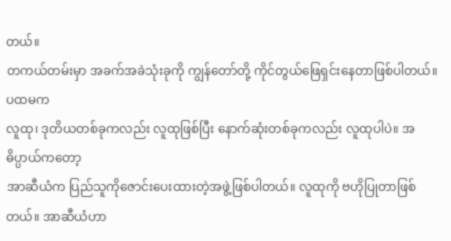တယ်။
တကယ်တမ်းမှာ အခက်အခဲသုံးခုကို ကျွန်တော်တို့ ကိုင်တွယ်ဖြေရှင်းနေတာဖြစ်ပါတယ်။ ပထမက
လူထု၊ ဒုတိယတစ်ခုကလည်း လူထုဖြစ်ပြီး နောက်ဆုံးတစ်ခုကလည်း လူထုပါပဲ။ အဓိပ္ပာယ်ကတော့
အာဆီယံက ပြည်သူကိုဇောင်းပေးထားတဲ့အဖွဲ့ဖြစ်ပါတယ်။ လူထုကို ဗဟိုပြုတာဖြစ်တယ်။ အာဆီယံဟာ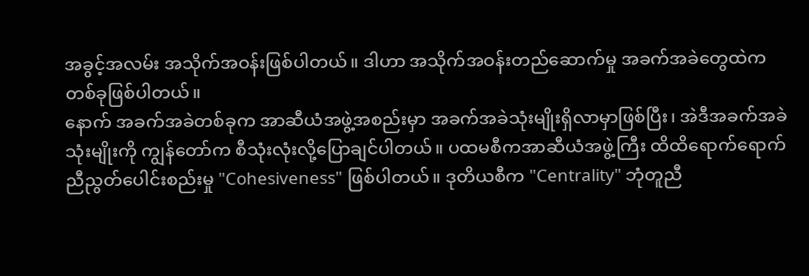အခွင့်အလမ်း အသိုက်အဝန်းဖြစ်ပါတယ်။ ဒါဟာ အသိုက်အဝန်းတည်ဆောက်မှု အခက်အခဲတွေထဲက
တစ်ခုဖြစ်ပါတယ်။
နောက် အခက်အခဲတစ်ခုက အာဆီယံအဖွဲ့အစည်းမှာ အခက်အခဲသုံးမျိုးရှိလာမှာဖြစ်ပြီး၊ အဲဒီအခက်အခဲ
သုံးမျိုးကို ကျွန်တော်က စီသုံးလုံးလို့ပြောချင်ပါတယ်။ ပထမစီကအာဆီယံအဖွဲ့ကြီး ထိထိရောက်ရောက်
ညီညွတ်ပေါင်းစည်းမှု "Cohesiveness" ဖြစ်ပါတယ်။ ဒုတိယစီက "Centrality" ဘုံတူညီ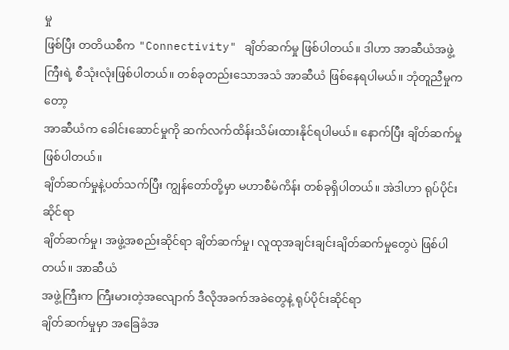မှု
ဖြစ်ပြီး တတိယစီက "Connectivity" ချိတ်ဆက်မှု ဖြစ်ပါတယ်။ ဒါဟာ အာဆီယံအဖွဲ့
ကြီးရဲ့ စီသုံးလုံးဖြစ်ပါတယ်။ တစ်ခုတည်းသောအသံ အာဆီယံ ဖြစ်နေရပါမယ်။ ဘုံတူညီမှုကတော့
အာဆီယံက ခေါင်းဆောင်မှုကို ဆက်လက်ထိန်းသိမ်းထားနိုင်ရပါမယ်။ နောက်ပြီး ချိတ်ဆက်မှုဖြစ်ပါတယ်။
ချိတ်ဆက်မှုနဲ့ပတ်သက်ပြီး ကျွန်တော်တို့မှာ မဟာစီမံကိန်း တစ်ခုရှိပါတယ်။ အဲဒါဟာ ရုပ်ပိုင်းဆိုင်ရာ
ချိတ်ဆက်မှု၊ အဖွဲ့အစည်းဆိုင်ရာ ချိတ်ဆက်မှု၊ လူထုအချင်းချင်းချိတ်ဆက်မှုတွေပဲ ဖြစ်ပါတယ်။ အာဆီယံ
အဖွဲ့ကြီးက ကြီးမားတဲ့အလျောက် ဒီလိုအခက်အခဲတွေနဲ့ ရုပ်ပိုင်းဆိုင်ရာ
ချိတ်ဆက်မှုမှာ အခြေခံအ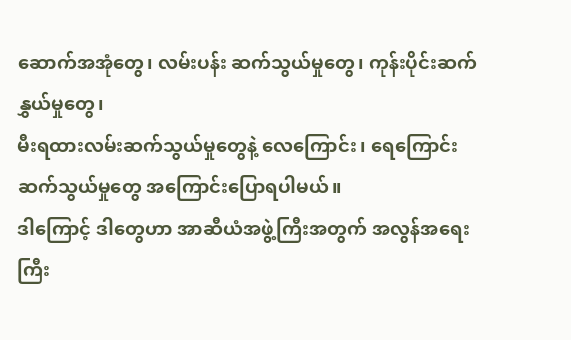ဆောက်အအုံတွေ၊ လမ်းပန်း ဆက်သွယ်မှုတွေ၊ ကုန်းပိုင်းဆက်နွှယ်မှုတွေ၊
မီးရထားလမ်းဆက်သွယ်မှုတွေနဲ့ လေကြောင်း၊ ရေကြောင်း ဆက်သွယ်မှုတွေ အကြောင်းပြောရပါမယ်။
ဒါကြောင့် ဒါတွေဟာ အာဆီယံအဖွဲ့ကြီးအတွက် အလွန်အရေး ကြီး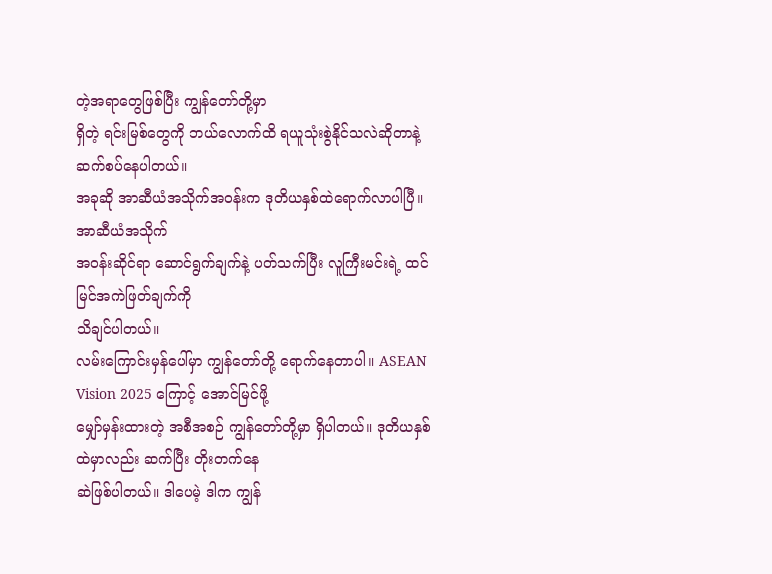တဲ့အရာတွေဖြစ်ပြီး ကျွန်တော်တို့မှာ
ရှိတဲ့ ရင်းမြစ်တွေကို ဘယ်လောက်ထိ ရယူသုံးစွဲနိုင်သလဲဆိုတာနဲ့ ဆက်စပ်နေပါတယ်။
အခုဆို အာဆီယံအသိုက်အဝန်းက ဒုတိယနှစ်ထဲရောက်လာပါပြီ။ အာဆီယံအသိုက်
အဝန်းဆိုင်ရာ ဆောင်ရွက်ချက်နဲ့ ပတ်သက်ပြီး လူကြီးမင်းရဲ့ ထင်မြင်အကဲဖြတ်ချက်ကို
သိချင်ပါတယ်။
လမ်းကြောင်းမှန်ပေါ်မှာ ကျွန်တော်တို့ ရောက်နေတာပါ။ ASEAN Vision 2025 ကြောင့် အောင်မြင်ဖို့
မျှော်မှန်းထားတဲ့ အစီအစဉ် ကျွန်တော်တို့မှာ ရှိပါတယ်။ ဒုတိယနှစ်ထဲမှာလည်း ဆက်ပြီး တိုးတက်နေ
ဆဲဖြစ်ပါတယ်။ ဒါပေမဲ့ ဒါက ကျွန်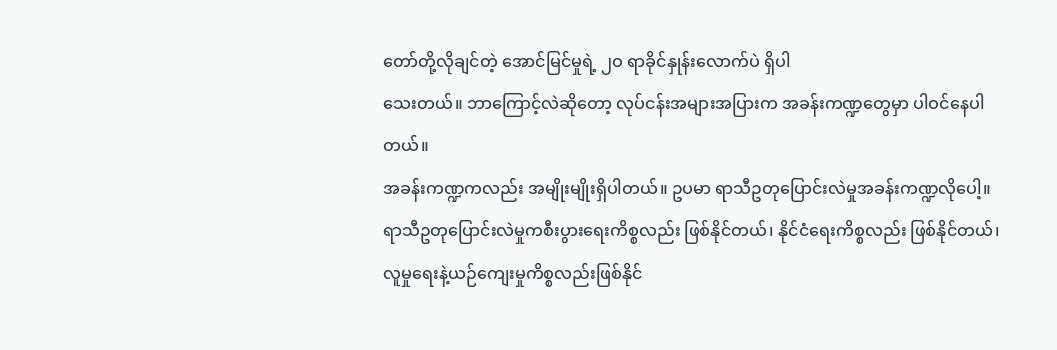တော်တို့လိုချင်တဲ့ အောင်မြင်မှုရဲ့ ၂ဝ ရာခိုင်နှုန်းလောက်ပဲ ရှိပါ
သေးတယ်။ ဘာကြောင့်လဲဆိုတော့ လုပ်ငန်းအများအပြားက အခန်းကဏ္ဍတွေမှာ ပါဝင်နေပါတယ်။
အခန်းကဏ္ဍကလည်း အမျိုးမျိုးရှိပါတယ်။ ဥပမာ ရာသီဥတုပြောင်းလဲမှုအခန်းကဏ္ဍလိုပေါ့။
ရာသီဥတုပြောင်းလဲမှုကစီးပွားရေးကိစ္စလည်း ဖြစ်နိုင်တယ်၊ နိုင်ငံရေးကိစ္စလည်း ဖြစ်နိုင်တယ်၊
လူမှုရေးနဲ့ယဉ်ကျေးမှုကိစ္စလည်းဖြစ်နိုင်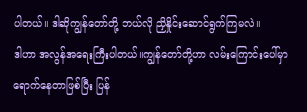ပါတယ်။ ဒါဆိုကျွန်တော်တို့ ဘယ်လို ညှိနှိုင်းဆောင်ရွက်ကြမလဲ။
ဒါဟာ အလွန်အရေးကြီးပါတယ်။ကျွန်တော်တို့ဟာ လမ်းကြောင်းပေါ်မှာရောက်နေတာဖြစ်ပြီး ပြန်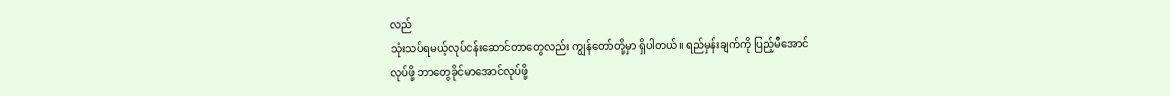လည်
သုံးသပ်ရမယ့်လုပ်ငန်းဆောင်တာတွေလည်း ကျွန်တော်တို့မှာ ရှိပါတယ်။ ရည်မှန်းချက်ကို ပြည့်မီအောင်
လုပ်ဖို့ ဘာတွေခိုင်မာအောင်လုပ်ဖို့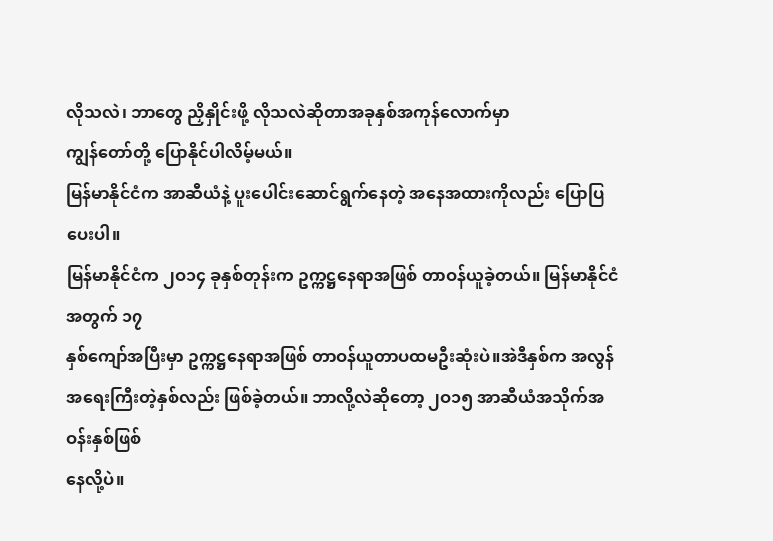လိုသလဲ၊ ဘာတွေ ညှိနှိုင်းဖို့ လိုသလဲဆိုတာအခုနှစ်အကုန်လောက်မှာ
ကျွန်တော်တို့ ပြောနိုင်ပါလိမ့်မယ်။
မြန်မာနိုင်ငံက အာဆီယံနဲ့ ပူးပေါင်းဆောင်ရွက်နေတဲ့ အနေအထားကိုလည်း ပြောပြပေးပါ။
မြန်မာနိုင်ငံက ၂ဝ၁၄ ခုနှစ်တုန်းက ဥက္ကဋ္ဌနေရာအဖြစ် တာဝန်ယူခဲ့တယ်။ မြန်မာနိုင်ငံအတွက် ၁၇
နှစ်ကျော်အပြီးမှာ ဥက္ကဋ္ဌနေရာအဖြစ် တာဝန်ယူတာပထမဦးဆုံးပဲ။အဲဒီနှစ်က အလွန်
အရေးကြီးတဲ့နှစ်လည်း ဖြစ်ခဲ့တယ်။ ဘာလို့လဲဆိုတော့ ၂ဝ၁၅ အာဆီယံအသိုက်အဝန်းနှစ်ဖြစ်
နေလို့ပဲ။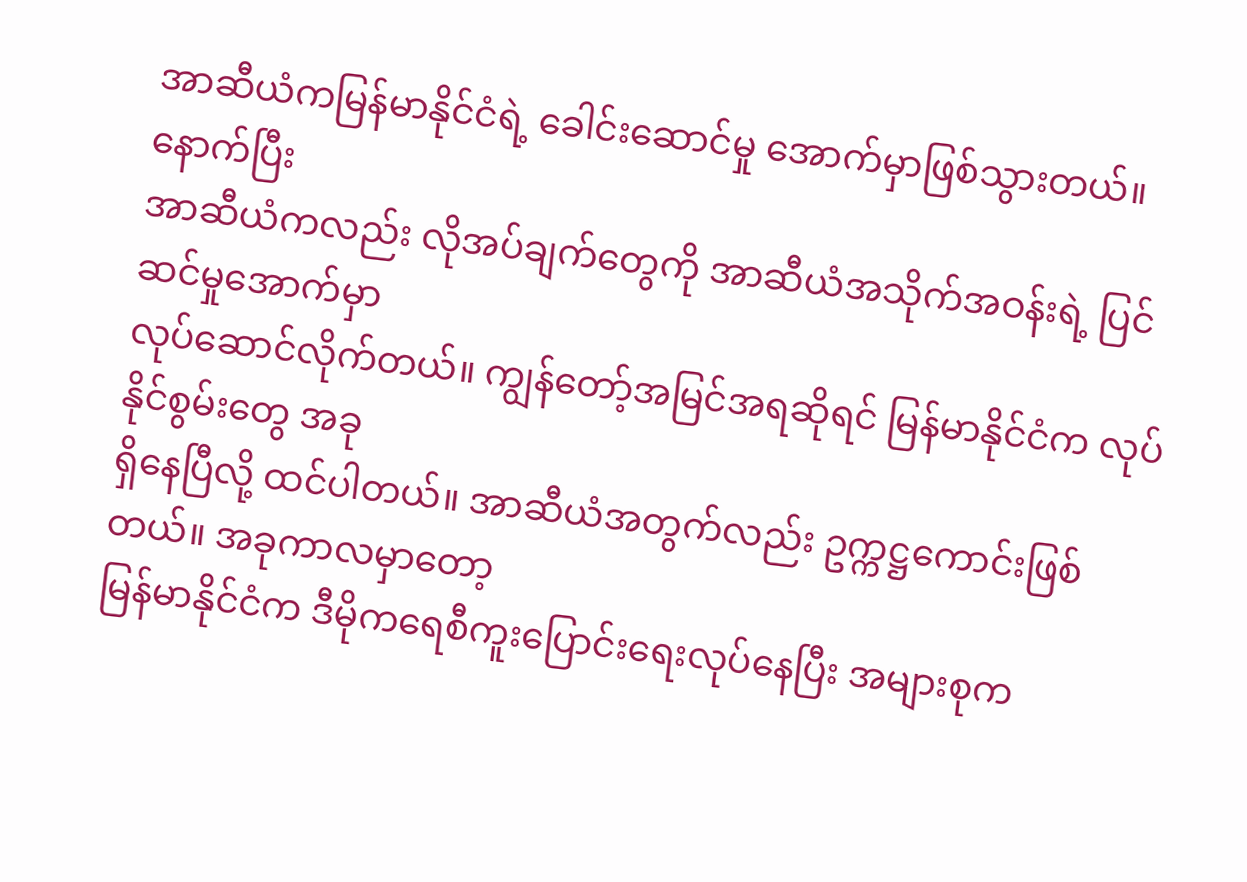အာဆီယံကမြန်မာနိုင်ငံရဲ့ ခေါင်းဆောင်မှု အောက်မှာဖြစ်သွားတယ်။ နောက်ပြီး
အာဆီယံကလည်း လိုအပ်ချက်တွေကို အာဆီယံအသိုက်အဝန်းရဲ့ ပြင်ဆင်မှုအောက်မှာ
လုပ်ဆောင်လိုက်တယ်။ ကျွန်တော့်အမြင်အရဆိုရင် မြန်မာနိုင်ငံက လုပ်နိုင်စွမ်းတွေ အခု
ရှိနေပြီလို့ ထင်ပါတယ်။ အာဆီယံအတွက်လည်း ဥက္ကဋ္ဌကောင်းဖြစ်တယ်။ အခုကာလမှာတော့
မြန်မာနိုင်ငံက ဒီမိုကရေစီကူးပြောင်းရေးလုပ်နေပြီး အများစုက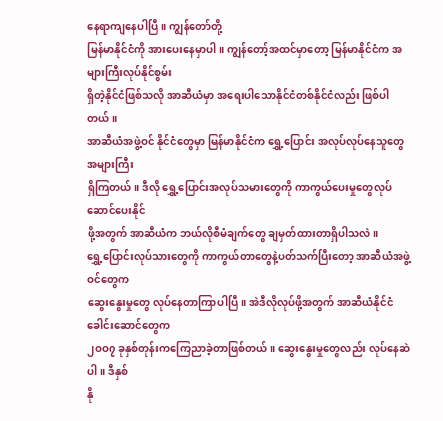နေရာကျနေပါပြီ။ ကျွန်တော်တို့
မြန်မာနိုင်ငံကို အားပေးနေမှာပါ။ ကျွန်တော့်အထင်မှာတော့ မြန်မာနိုင်ငံက အများကြီးလုပ်နိုင်စွမ်း
ရှိတဲ့နိုင်ငံဖြစ်သလို အာဆီယံမှာ အရေးပါသောနိုင်ငံတစ်နိုင်ငံလည်း ဖြစ်ပါတယ်။
အာဆီယံအဖွဲ့ဝင် နိုင်ငံတွေမှာ မြန်မာနိုင်ငံက ရွှေ့ပြောင်း အလုပ်လုပ်နေသူတွေ အများကြီး
ရှိကြတယ်။ ဒီလို ရွှေ့ပြောင်းအလုပ်သမားတွေကို ကာကွယ်ပေးမှုတွေလုပ်ဆောင်ပေးနိုင်
ဖို့အတွက် အာဆီယံက ဘယ်လိုစီမံချက်တွေ ချမှတ်ထားတာရှိပါသလဲ။
ရွှေ့ပြောင်းလုပ်သားတွေကို ကာကွယ်တာတွေနဲ့ပတ်သက်ပြီးတော့ အာဆီယံအဖွဲ့ဝင်တွေက
ဆွေးနွေးမှုတွေ လုပ်နေတာကြာပါပြီ။ အဲဒီလိုလုပ်ဖို့အတွက် အာဆီယံနိုင်ငံခေါင်းဆောင်တွေက
၂ဝဝ၇ ခုနှစ်တုန်းကကြေညာခဲ့တာဖြစ်တယ်။ ဆွေးနွေးမှုတွေလည်း လုပ်နေဆဲပါ။ ဒီနှစ်
နို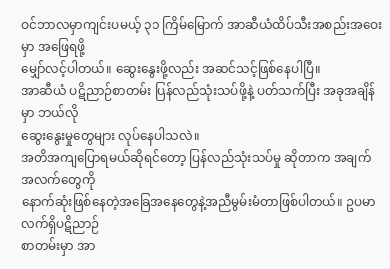ဝင်ဘာလမှာကျင်းပမယ့် ၃၁ ကြိမ်မြောက် အာဆီယံထိပ်သီးအစည်းအဝေးမှာ အဖြေရဖို့
မျှော်လင့်ပါတယ်။ ဆွေးနွေးဖို့လည်း အဆင်သင့်ဖြစ်နေပါပြီ။
အာဆီယံ ပဋိညာဉ်စာတမ်း ပြန်လည်သုံးသပ်ဖို့နဲ့ ပတ်သက်ပြီး အခုအချိန်မှာ ဘယ်လို
ဆွေးနွေးမှုတွေများ လုပ်နေပါသလဲ။
အတိအကျပြောရမယ်ဆိုရင်တော့ ပြန်လည်သုံးသပ်မှု ဆိုတာက အချက်အလက်တွေကို
နောက်ဆုံးဖြစ်နေတဲ့အခြေအနေတွေနဲ့အညီမွမ်းမံတာဖြစ်ပါတယ်။ ဥပမာ လက်ရှိပဋိညာဉ်
စာတမ်းမှာ အာ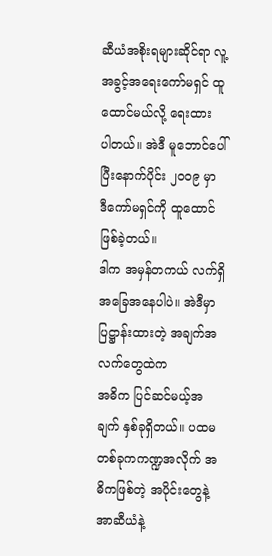ဆီယံအစိုးရများဆိုင်ရာ လူ့အခွင့်အရေးကော်မရှင် ထူထောင်မယ်လို့ ရေးထား
ပါတယ်။ အဲဒီ မူဘောင်ပေါ်ပြီးနောက်ပိုင်း ၂ဝဝ၉ မှာ ဒီကော်မရှင်ကို ထူထောင်ဖြစ်ခဲ့တယ်။
ဒါက အမှန်တကယ် လက်ရှိအခြေအနေပါပဲ။ အဲဒီမှာ ပြဋ္ဌာန်းထားတဲ့ အချက်အလက်တွေထဲက
အဓိက ပြင်ဆင်မယ့်အချက် နှစ်ခုရှိတယ်။ ပထမတစ်ခုကကဏ္ဍအလိုက် အဓိကဖြစ်တဲ့ အပိုင်းတွေနဲ့
အာဆီယံနဲ့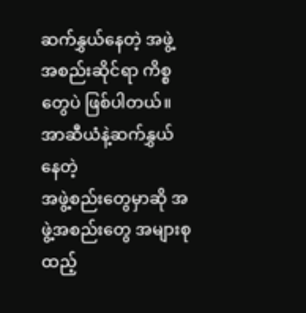ဆက်နွှယ်နေတဲ့ အဖွဲ့အစည်းဆိုင်ရာ ကိစ္စတွေပဲ ဖြစ်ပါတယ်။ အာဆီယံနဲ့ဆက်နွှယ်နေတဲ့
အဖွဲ့စည်းတွေမှာဆို အဖွဲ့အစည်းတွေ အများစုထည့်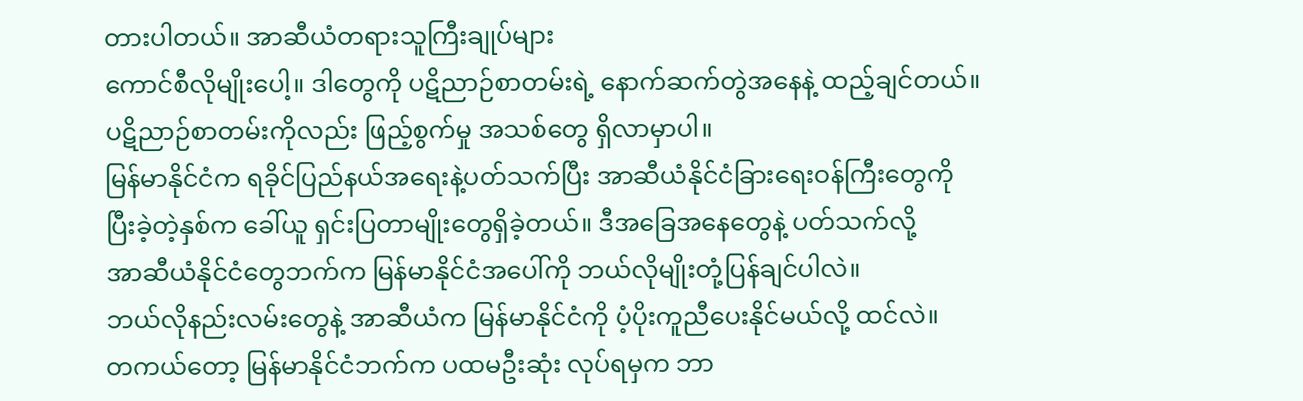တားပါတယ်။ အာဆီယံတရားသူကြီးချုပ်များ
ကောင်စီလိုမျိုးပေါ့။ ဒါတွေကို ပဋိညာဉ်စာတမ်းရဲ့ နောက်ဆက်တွဲအနေနဲ့ ထည့်ချင်တယ်။
ပဋိညာဉ်စာတမ်းကိုလည်း ဖြည့်စွက်မှု အသစ်တွေ ရှိလာမှာပါ။
မြန်မာနိုင်ငံက ရခိုင်ပြည်နယ်အရေးနဲ့ပတ်သက်ပြီး အာဆီယံနိုင်ငံခြားရေးဝန်ကြီးတွေကို
ပြီးခဲ့တဲ့နှစ်က ခေါ်ယူ ရှင်းပြတာမျိုးတွေရှိခဲ့တယ်။ ဒီအခြေအနေတွေနဲ့ ပတ်သက်လို့
အာဆီယံနိုင်ငံတွေဘက်က မြန်မာနိုင်ငံအပေါ်ကို ဘယ်လိုမျိုးတုံ့ပြန်ချင်ပါလဲ။
ဘယ်လိုနည်းလမ်းတွေနဲ့ အာဆီယံက မြန်မာနိုင်ငံကို ပံ့ပိုးကူညီပေးနိုင်မယ်လို့ ထင်လဲ။
တကယ်တော့ မြန်မာနိုင်ငံဘက်က ပထမဦးဆုံး လုပ်ရမှက ဘာ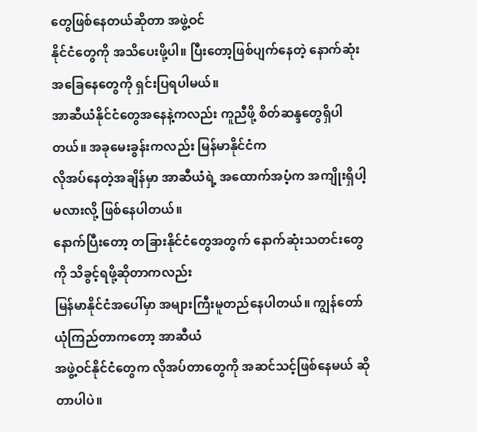တွေဖြစ်နေတယ်ဆိုတာ အဖွဲ့ဝင်
နိုင်ငံတွေကို အသိပေးဖို့ပါ။ ပြီးတော့ဖြစ်ပျက်နေတဲ့ နောက်ဆုံးအခြေနေတွေကို ရှင်းပြရပါမယ်။
အာဆီယံနိုင်ငံတွေအနေနဲ့ကလည်း ကူညီဖို့ စိတ်ဆန္ဒတွေရှိပါတယ်။ အခုမေးခွန်းကလည်း မြန်မာနိုင်ငံက
လိုအပ်နေတဲ့အချိန်မှာ အာဆီယံရဲ့ အထောက်အပံ့က အကျိုးရှိပါ့မလားလို့ ဖြစ်နေပါတယ်။
နောက်ပြီးတော့ တခြားနိုင်ငံတွေအတွက် နောက်ဆုံးသတင်းတွေကို သိခွင့်ရဖို့ဆိုတာကလည်း
မြန်မာနိုင်ငံအပေါ်မှာ အများကြီးမူတည်နေပါတယ်။ ကျွန်တော်ယုံကြည်တာကတော့ အာဆီယံ
အဖွဲ့ဝင်နိုင်ငံတွေက လိုအပ်တာတွေကို အဆင်သင့်ဖြစ်နေမယ် ဆိုတာပါပဲ။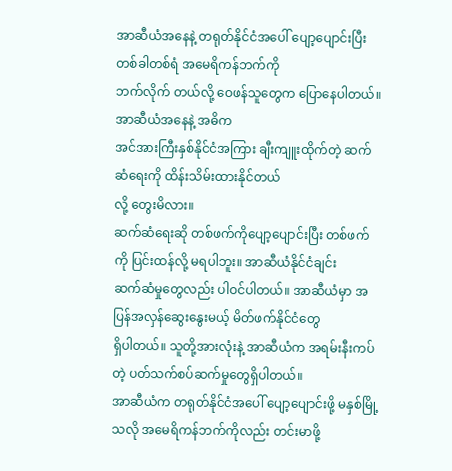အာဆီယံအနေနဲ့ တရုတ်နိုင်ငံအပေါ် ပျော့ပျောင်းပြီး တစ်ခါတစ်ရံ အမေရိကန်ဘက်ကို
ဘက်လိုက် တယ်လို့ ဝေဖန်သူတွေက ပြောနေပါတယ်။ အာဆီယံအနေနဲ့ အဓိက
အင်အားကြီးနှစ်နိုင်ငံအကြား ချီးကျူးထိုက်တဲ့ ဆက်ဆံရေးကို ထိန်းသိမ်းထားနိုင်တယ်
လို့ တွေးမိလား။
ဆက်ဆံရေးဆို တစ်ဖက်ကိုပျော့ပျောင်းပြီး တစ်ဖက်ကို ပြင်းထန်လို့ မရပါဘူး။ အာဆီယံနိုင်ငံချင်း
ဆက်ဆံမှုတွေလည်း ပါဝင်ပါတယ်။ အာဆီယံမှာ အပြန်အလှန်ဆွေးနွေးမယ့် မိတ်ဖက်နိုင်ငံတွေ
ရှိပါတယ်။ သူတို့အားလုံးနဲ့ အာဆီယံက အရမ်းနီးကပ်တဲ့ ပတ်သက်စပ်ဆက်မှုတွေရှိပါတယ်။
အာဆီယံက တရုတ်နိုင်ငံအပေါ် ပျော့ပျောင်းဖို့ မနှစ်မြို့သလို အမေရိကန်ဘက်ကိုလည်း တင်းမာဖို့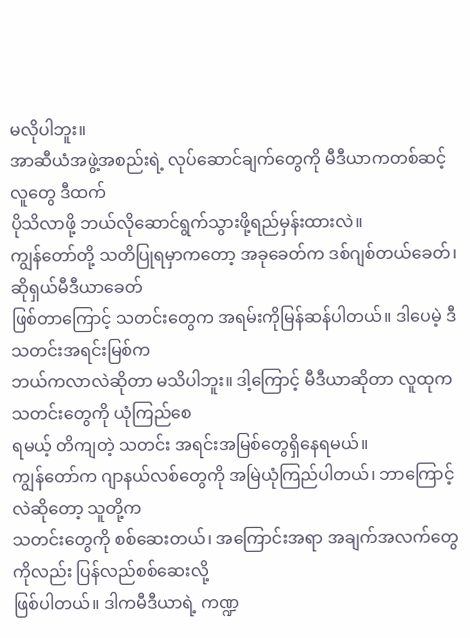မလိုပါဘူး။
အာဆီယံအဖွဲ့အစည်းရဲ့ လုပ်ဆောင်ချက်တွေကို မီဒီယာကတစ်ဆင့် လူတွေ ဒီထက်
ပိုသိလာဖို့ ဘယ်လိုဆောင်ရွက်သွားဖို့ရည်မှန်းထားလဲ။
ကျွန်တော်တို့ သတိပြုရမှာကတော့ အခုခေတ်က ဒစ်ဂျစ်တယ်ခေတ်၊ ဆိုရှယ်မီဒီယာခေတ်
ဖြစ်တာကြောင့် သတင်းတွေက အရမ်းကိုမြန်ဆန်ပါတယ်။ ဒါပေမဲ့ ဒီသတင်းအရင်းမြစ်က
ဘယ်ကလာလဲဆိုတာ မသိပါဘူး။ ဒါ့ကြောင့် မီဒီယာဆိုတာ လူထုက သတင်းတွေကို ယုံကြည်စေ
ရမယ့် တိကျတဲ့ သတင်း အရင်းအမြစ်တွေရှိနေရမယ်။
ကျွန်တော်က ဂျာနယ်လစ်တွေကို အမြဲယုံကြည်ပါတယ်၊ ဘာကြောင့်လဲဆိုတော့ သူတို့က
သတင်းတွေကို စစ်ဆေးတယ်၊ အကြောင်းအရာ အချက်အလက်တွေကိုလည်း ပြန်လည်စစ်ဆေးလို့
ဖြစ်ပါတယ်။ ဒါကမီဒီယာရဲ့ ကဏ္ဍ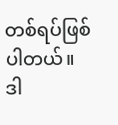တစ်ရပ်ဖြစ်ပါတယ်။ ဒါ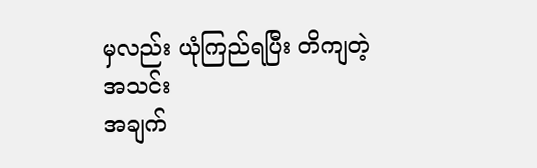မှလည်း ယုံကြည်ရပြီး တိကျတဲ့ အသင်း
အချက်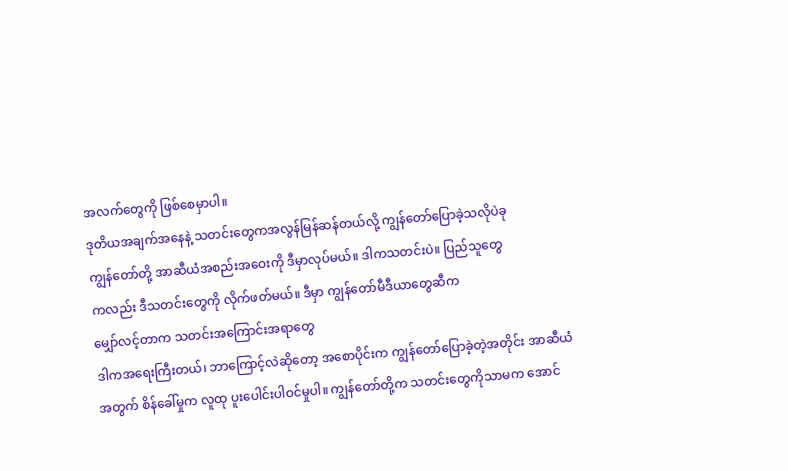အလက်တွေကို ဖြစ်စေမှာပါ။
ဒုတိယအချက်အနေနဲ့ သတင်းတွေကအလွန်မြန်ဆန်တယ်လို့ ကျွန်တော်ပြောခဲ့သလိုပဲခု
ကျွန်တော်တို့ အာဆီယံအစည်းအဝေးကို ဒီမှာလုပ်မယ်။ ဒါကသတင်းပဲ။ ပြည်သူတွေ
ကလည်း ဒီသတင်းတွေကို လိုက်ဖတ်မယ်။ ဒီမှာ ကျွန်တော်မီဒီယာတွေဆီက
မျှော်လင့်တာက သတင်းအကြောင်းအရာတွေ
ဒါကအရေးကြီးတယ်၊ ဘာကြောင့်လဲဆိုတော့ အစောပိုင်းက ကျွန်တော်ပြောခဲ့တဲ့အတိုင်း အာဆီယံ
အတွက် စိန်ခေါ်မှုက လူထု ပူးပေါင်းပါဝင်မှုပါ။ ကျွန်တော်တို့က သတင်းတွေကိုသာမက အောင်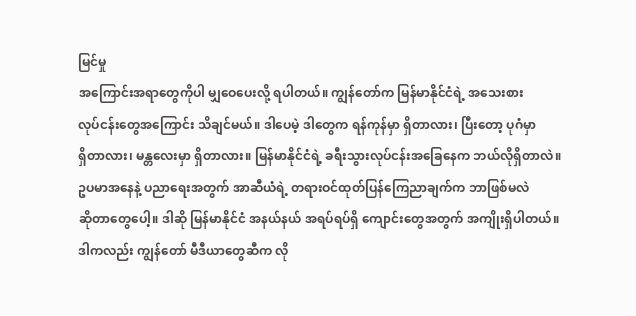မြင်မှု
အကြောင်းအရာတွေကိုပါ မျှဝေပေးလို့ ရပါတယ်။ ကျွန်တော်က မြန်မာနိုင်ငံရဲ့ အသေးစား
လုပ်ငန်းတွေအကြောင်း သိချင်မယ်။ ဒါပေမဲ့ ဒါတွေက ရန်ကုန်မှာ ရှိတာလား၊ ပြီးတော့ ပုဂံမှာ
ရှိတာလား၊ မန္တလေးမှာ ရှိတာလား။ မြန်မာနိုင်ငံရဲ့ ခရီးသွားလုပ်ငန်းအခြေနေက ဘယ်လိုရှိတာလဲ။
ဥပမာအနေနဲ့ ပညာရေးအတွက် အာဆီယံရဲ့ တရားဝင်ထုတ်ပြန်ကြေညာချက်က ဘာဖြစ်မလဲ
ဆိုတာတွေပေါ့။ ဒါဆို မြန်မာနိုင်ငံ အနယ်နယ် အရပ်ရပ်ရှိ ကျောင်းတွေအတွက် အကျိုးရှိပါတယ်။
ဒါကလည်း ကျွန်တော် မီဒီယာတွေဆီက လို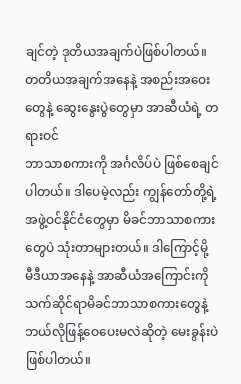ချင်တဲ့ ဒုတိယအချက်ပဲဖြစ်ပါတယ်။
တတိယအချက်အနေနဲ့ အစည်းအဝေးတွေနဲ့ ဆွေးနွေးပွဲတွေမှာ အာဆီယံရဲ့ တရားဝင်
ဘာသာစကားကို အင်္ဂလိပ်ပဲ ဖြစ်စေချင်ပါတယ်။ ဒါပေမဲ့လည်း ကျွန်တော်တို့ရဲ့
အဖွဲ့ဝင်နိုင်ငံတွေမှာ မိခင်ဘာသာစကားတွေပဲ သုံးတာများတယ်။ ဒါကြောင့်မို့
မီဒီယာအနေနဲ့ အာဆီယံအကြောင်းကို သက်ဆိုင်ရာမိခင်ဘာသာစကားတွေနဲ့
ဘယ်လိုဖြန့်ဝေပေးမလဲဆိုတဲ့ မေးခွန်းပဲ ဖြစ်ပါတယ်။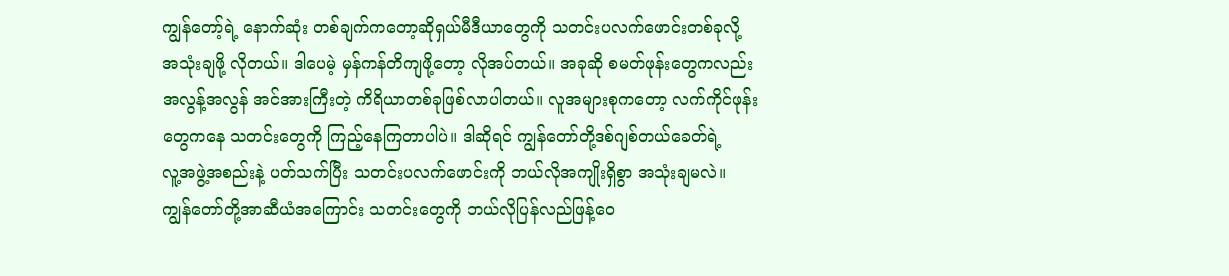ကျွန်တော့်ရဲ့ နောက်ဆုံး တစ်ချက်ကတော့ဆိုရှယ်မီဒီယာတွေကို သတင်းပလက်ဖောင်းတစ်ခုလို့
အသုံးချဖို့ လိုတယ်။ ဒါပေမဲ့ မှန်ကန်တိကျဖို့တော့ လိုအပ်တယ်။ အခုဆို စမတ်ဖုန်းတွေကလည်း
အလွန့်အလွန် အင်အားကြီးတဲ့ ကိရိယာတစ်ခုဖြစ်လာပါတယ်။ လူအများစုကတော့ လက်ကိုင်ဖုန်း
တွေကနေ သတင်းတွေကို ကြည့်နေကြတာပါပဲ။ ဒါဆိုရင် ကျွန်တော်တို့ဒစ်ဂျစ်တယ်ခေတ်ရဲ့
လူ့အဖွဲ့အစည်းနဲ့ ပတ်သက်ပြီး သတင်းပလက်ဖောင်းကို ဘယ်လိုအကျိုးရှိစွာ အသုံးချမလဲ။
ကျွန်တော်တို့အာဆီယံအကြောင်း သတင်းတွေကို ဘယ်လိုပြန်လည်ဖြန့်ဝေ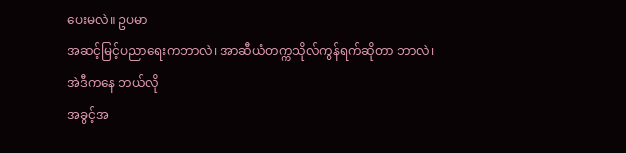ပေးမလဲ။ ဥပမာ
အဆင့်မြင့်ပညာရေးကဘာလဲ၊ အာဆီယံတက္ကသိုလ်ကွန်ရက်ဆိုတာ ဘာလဲ၊ အဲဒီကနေ ဘယ်လို
အခွင့်အ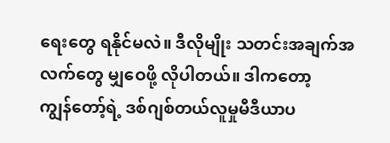ရေးတွေ ရနိုင်မလဲ။ ဒီလိုမျိုး သတင်းအချက်အလက်တွေ မျှဝေဖို့ လိုပါတယ်။ ဒါကတော့
ကျွန်တော့်ရဲ့ ဒစ်ဂျစ်တယ်လူမှုမီဒီယာပ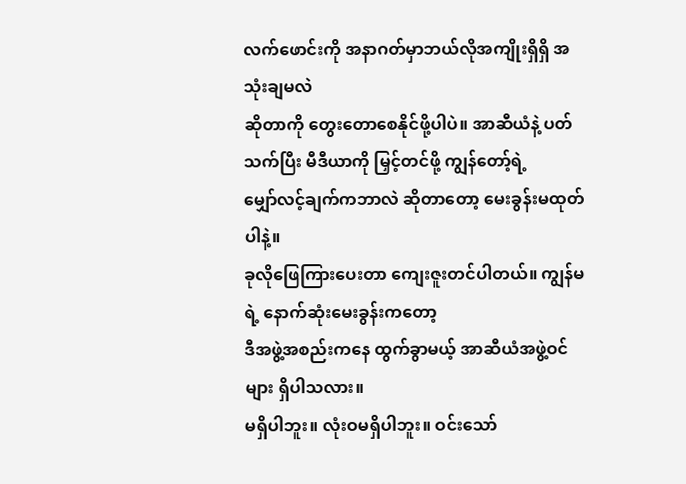လက်ဖောင်းကို အနာဂတ်မှာဘယ်လိုအကျိုးရှိရှိ အသုံးချမလဲ
ဆိုတာကို တွေးတောစေနိုင်ဖို့ပါပဲ။ အာဆီယံနဲ့ ပတ်သက်ပြီး မီဒီယာကို မြှင့်တင်ဖို့ ကျွန်တော့်ရဲ့
မျှော်လင့်ချက်ကဘာလဲ ဆိုတာတော့ မေးခွန်းမထုတ်ပါနဲ့။
ခုလိုဖြေကြားပေးတာ ကျေးဇူးတင်ပါတယ်။ ကျွန်မရဲ့ နောက်ဆုံးမေးခွန်းကတော့
ဒီအဖွဲ့အစည်းကနေ ထွက်ခွာမယ့် အာဆီယံအဖွဲ့ဝင်များ ရှိပါသလား။
မရှိပါဘူး။ လုံးဝမရှိပါဘူး။ ဝင်းသော်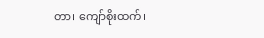တာ၊ ကျော်စိုးထက်၊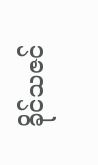ခိုင်သဇင်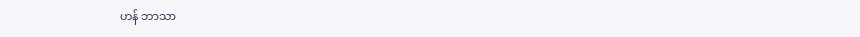ဟန် ဘာသာ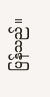ပြန်သည်။